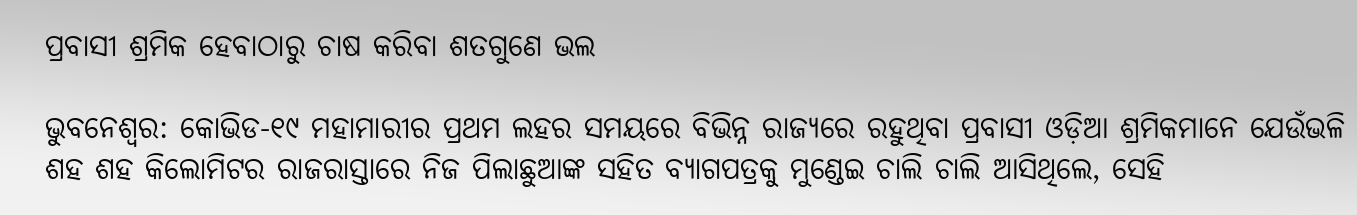ପ୍ରବାସୀ ଶ୍ରମିକ ହେବାଠାରୁ ଚାଷ କରିବା ଶତଗୁଣେ ଭଲ

ଭୁବନେଶ୍ୱର: କୋଭିଡ-୧୯ ମହାମାରୀର ପ୍ରଥମ ଲହର ସମୟରେ ବିଭିନ୍ନ ରାଜ୍ୟରେ ରହୁଥିବା ପ୍ରବାସୀ ଓଡ଼ିଆ ଶ୍ରମିକମାନେ ଯେଉଁଭଳି ଶହ ଶହ କିଲୋମିଟର ରାଜରାସ୍ତାରେ ନିଜ ପିଲାଛୁଆଙ୍କ ସହିତ ବ୍ୟାଗପତ୍ରକୁ ମୁଣ୍ଡେଇ ଚାଲି ଚାଲି ଆସିଥିଲେ, ସେହି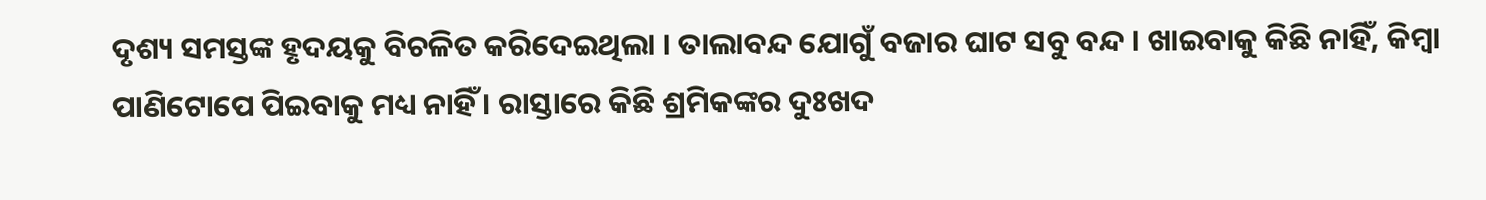ଦୃଶ୍ୟ ସମସ୍ତଙ୍କ ହୃଦୟକୁ ବିଚଳିତ କରିଦେଇଥିଲା । ତାଲାବନ୍ଦ ଯୋଗୁଁ ବଜାର ଘାଟ ସବୁ ବନ୍ଦ । ଖାଇବାକୁ କିଛି ନାହିଁ, କିମ୍ବା ପାଣିଟୋପେ ପିଇବାକୁ ମଧ୍ୟ ନାହିଁ । ରାସ୍ତାରେ କିଛି ଶ୍ରମିକଙ୍କର ଦୁଃଖଦ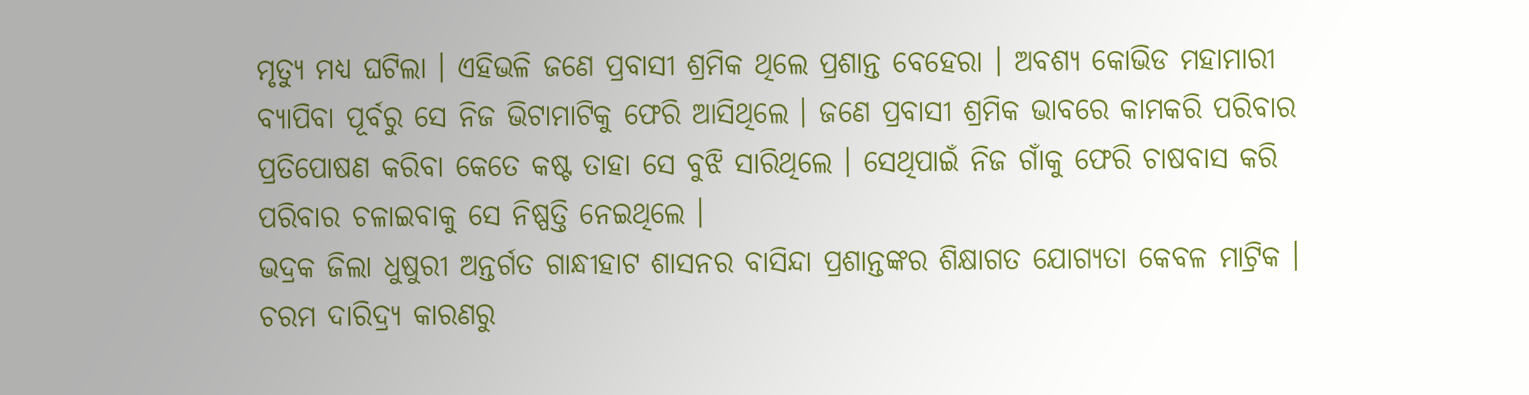ମୃତ୍ୟୁ ମଧ୍ୟ ଘଟିଲା । ଏହିଭଳି ଜଣେ ପ୍ରବାସୀ ଶ୍ରମିକ ଥିଲେ ପ୍ରଶାନ୍ତ ବେହେରା । ଅବଶ୍ୟ କୋଭିଡ ମହାମାରୀ ବ୍ୟାପିବା ପୂର୍ବରୁ ସେ ନିଜ ଭିଟାମାଟିକୁ ଫେରି ଆସିଥିଲେ । ଜଣେ ପ୍ରବାସୀ ଶ୍ରମିକ ଭାବରେ କାମକରି ପରିବାର ପ୍ରତିପୋଷଣ କରିବା କେତେ କଷ୍ଟ ତାହା ସେ ବୁଝି ସାରିଥିଲେ । ସେଥିପାଇଁ ନିଜ ଗାଁକୁ ଫେରି ଚାଷବାସ କରି ପରିବାର ଚଳାଇବାକୁ ସେ ନିଷ୍ପତ୍ତି ନେଇଥିଲେ ।
ଭଦ୍ରକ ଜିଲା ଧୁଷୁରୀ ଅନ୍ତର୍ଗତ ଗାନ୍ଧୀହାଟ ଶାସନର ବାସିନ୍ଦା ପ୍ରଶାନ୍ତଙ୍କର ଶିକ୍ଷାଗତ ଯୋଗ୍ୟତା କେବଳ ମାଟ୍ରିକ । ଚରମ ଦାରିଦ୍ର‌୍ୟ କାରଣରୁ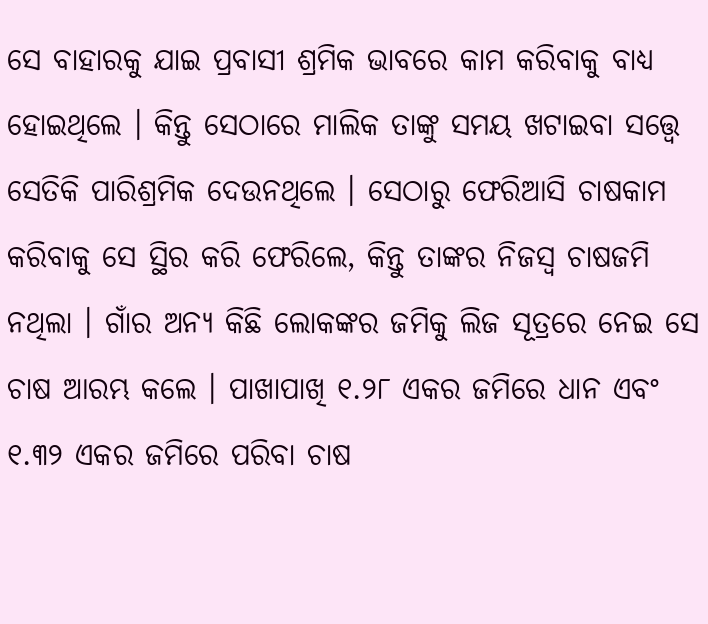ସେ ବାହାରକୁ ଯାଇ ପ୍ରବାସୀ ଶ୍ରମିକ ଭାବରେ କାମ କରିବାକୁ ବାଧ୍ୟ ହୋଇଥିଲେ । କିନ୍ତୁ ସେଠାରେ ମାଲିକ ତାଙ୍କୁ ସମୟ ଖଟାଇବା ସତ୍ତ୍ୱେ ସେତିକି ପାରିଶ୍ରମିକ ଦେଉନଥିଲେ । ସେଠାରୁ ଫେରିଆସି ଚାଷକାମ କରିବାକୁ ସେ ସ୍ଥିର କରି ଫେରିଲେ, କିନ୍ତୁ ତାଙ୍କର ନିଜସ୍ୱ ଚାଷଜମି ନଥିଲା । ଗାଁର ଅନ୍ୟ କିଛି ଲୋକଙ୍କର ଜମିକୁ ଲିଜ ସୂତ୍ରରେ ନେଇ ସେ ଚାଷ ଆରମ୍ଭ କଲେ । ପାଖାପାଖି ୧.୨୮ ଏକର ଜମିରେ ଧାନ ଏବଂ ୧.୩୨ ଏକର ଜମିରେ ପରିବା ଚାଷ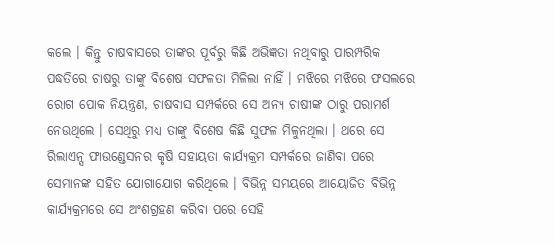କଲେ । କିନ୍ତୁ ଚାଷବାସରେ ତାଙ୍କର ପୂର୍ବରୁ କିଛି ଅଭିଜ୍ଞତା ନଥିବାରୁ ପାରମ୍ପରିକ ପଦ୍ଧତିରେ ଚାଷରୁ ତାଙ୍କୁ ବିଶେଷ ସଫଳତା ମିଳିଲା ନାହିଁ । ମଝିରେ ମଝିରେ ଫସଲରେ ରୋଗ ପୋକ ନିୟନ୍ତ୍ରଣ, ଚାଷବାସ ସମ୍ପର୍କରେ ସେ ଅନ୍ୟ ଚାଷୀଙ୍କ ଠାରୁ ପରାମର୍ଶ ନେଉଥିଲେ । ସେଥିରୁ ମଧ୍ୟ ତାଙ୍କୁ ବିଶେଷ କିଛି ସୁଫଳ ମିଳୁନଥିଲା । ଥରେ ସେ ରିଲାଏନ୍ସ ଫାଉଣ୍ଡେସନର କୃଷି ସହାୟତା କାର୍ଯ୍ୟକ୍ରମ ସମ୍ପର୍କରେ ଜାଣିବା ପରେ ସେମାନଙ୍କ ସହିତ ଯୋଗାଯୋଗ କରିଥିଲେ । ବିଭିନ୍ନ ସମୟରେ ଆୟୋଜିତ ବିଭିନ୍ନ କାର୍ଯ୍ୟକ୍ରମରେ ସେ ଅଂଶଗ୍ରହଣ କରିବା ପରେ ସେହି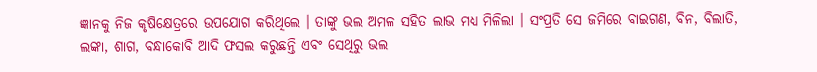ଜ୍ଞାନକୁ ନିଜ କୃଷିକ୍ଷେତ୍ରରେ ଉପଯୋଗ କରିଥିଲେ । ତାଙ୍କୁ ଭଲ ଅମଳ ସହିତ ଲାଭ ମଧ୍ୟ ମିଳିଲା । ସଂପ୍ରତି ସେ ଜମିରେ ବାଇଗଣ, ବିନ, ବିଲାତି, ଲଙ୍କା, ଶାଗ, ବନ୍ଧାକୋବି ଆଦି ଫସଲ କରୁଛନ୍ତି ଏବଂ ସେଥିରୁ ଭଲ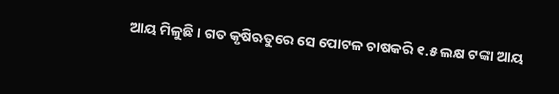ଆୟ ମିଳୁଛି । ଗତ କୃଷିଋତୁରେ ସେ ପୋଟଳ ଚାଷକରି ୧.୫ ଲକ୍ଷ ଟଙ୍କା ଆୟ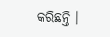କରିଛନ୍ତି ।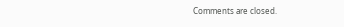Comments are closed.